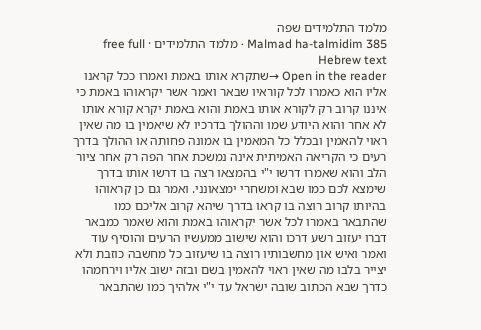מלמד התלמידים שפה
Malmad ha-talmidim 385 · מלמד התלמידים · free full Hebrew text
Open in the reader →שתקרא אותו באמת ואמרו ככל קראנו אליו הוא כאמרו לכל קוראיו שבאר ואמר אשר יקראוהו באמת כי איננו קרוב רק לקורא אותו באמת והוא באמת יקרא קורא אותו לא אחר והוא היודע שמו וההולך בדרכיו לא שיאמין בו מה שאין ראוי להאמין ובכלל כל המאמין בו אמונה פחותה או ההולך בדרך רעים כי הקריאה האמיתית אינה נמשכת אחר הפה רק אחר ציור הלב והוא שאמרו דרשו י"י בהמצאו רצה בו דרשו אותו בדרך שימצא לכם כמו שבא ומשחרי ימצאונני. ואמר גם כן קראוהו בהיותו קרוב רוצה בו קראו בדרך שיהא קרוב אליכם כמו שהתבאר באמרו לכל אשר יקראוהו באמת והוא שאמר כמבאר דברו יעזוב רשע דרכו והוא שישוב ממעשיו הרעים והוסיף עוד ואמר ואיש און מחשבותיו רוצה בו שיעזוב כל מחשבה כוזבת ולא יצייר בלבו מה שאין ראוי להאמין בשם ובזה ישוב אליו וירחמהו כדרך שבא הכתוב שובה ישראל עד י"י אלהיך כמו שהתבאר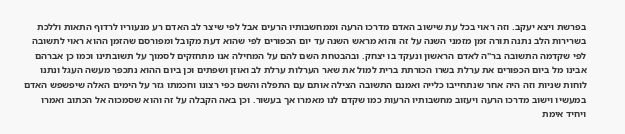בפרשת ויצא יעקב. וזה ראוי בכל עת שישוב האדם מדרכו הרעה וממחשבותיו הרעים אבל לפי שיצר לב האדם רע מנעוריו לרדוף התאות וללכת בשרירות הלב נתנה תורה זמן מזמני השנה על זה והוא מראש השנה עד יום הכפורים לפי שהוא דעת מקובל ומפורסם שהזמן ההוא ראוי לתשובה לפי שקדמה התשובה בר"ה לאדם הראשון ונעקד בו יצחק. ובהבטחת השם להם על המחילה אנו מתחזקים לסמוך על תשובתינו וכמו כן אברהם אבינו מל ביום הכפורים את ערלת בשרו הכורתת ברית למול את שאר הערלות ערלת לב ואוזן ושפתים וכן ביום ההוא נתכפר מעשה העגל ונתנו לוחות שניות וזה היה אחר שנתחייבו כלייה ואמנם התשובה הצילה אותם עם התפלה והשם כפי רצונו וחכמתו גזר על הימים האלה שיפשפש האדם במעשיו וישוב מדרכו הרעה ויעזוב מחשבותיו הרעות כמו שקדם לנו מאמרו אך בעשור. וכן באה הקבלה על זה והוא שסמכוה אל הכתוב ואמרו ויחיד אימת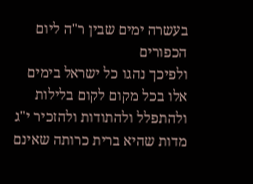בעשרה ימים שבין ר"ה ליום הכפורים
ולפיכך נהגו כל ישראל בימים אלו בכל מקום לקום בלילות ולהתפלל ולהתודות ולהזכיר י"ג מדות שהיא ברית כרותה שאינם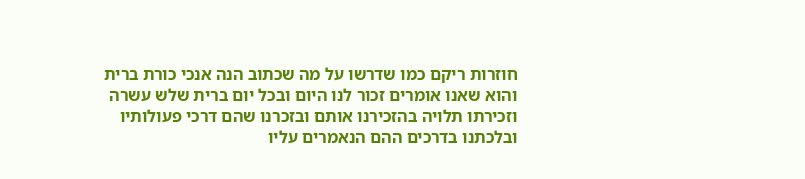חוזרות ריקם כמו שדרשו על מה שכתוב הנה אנכי כורת ברית והוא שאנו אומרים זכור לנו היום ובכל יום ברית שלש עשרה וזכירתו תלויה בהזכירנו אותם ובזכרנו שהם דרכי פעולותיו ובלכתנו בדרכים ההם הנאמרים עליו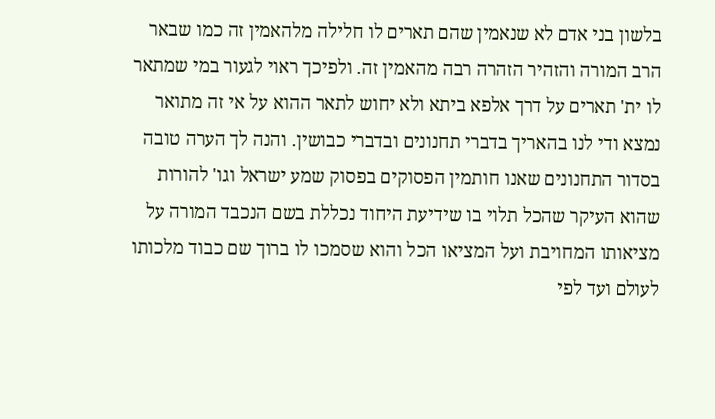בלשון בני אדם לא שנאמין שהם תארים לו חלילה מלהאמין זה כמו שבאר הרב המורה והזהיר הזהרה רבה מהאמין זה. ולפיכך ראוי לגעור במי שמתאר לו ית' תארים על דרך אלפא ביתא ולא יחוש לתאר ההוא על אי זה מתואר נמצא ודי לנו בהאריך בדברי תחנונים ובדברי כבושין. והנה לך הערה טובה בסדור התחנונים שאנו חותמין הפסוקים בפסוק שמע ישראל וגו' להורות שהוא העיקר שהכל תלוי בו שידיעת היחוד נכללת בשם הנכבד המורה על מציאותו המחויבת ועל המציאו הכל והוא שסמכו לו ברוך שם כבוד מלכותו לעולם ועד לפי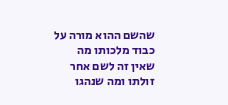שהשם ההוא מורה על כבוד מלכותו מה שאין זה לשם אחר זולתו ומה שנהגו